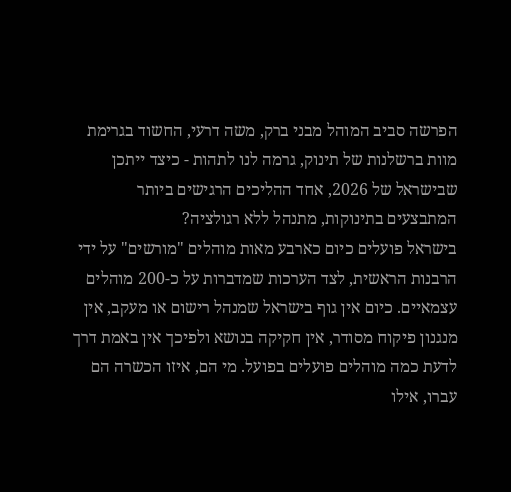הפרשה סביב המוהל מבני ברק, משה דרעי, החשוד בגרימת מוות ברשלנות של תינוק, גרמה לנו לתהות - כיצד ייתכן שבישראל של 2026, אחד ההליכים הרגישים ביותר המתבצעים בתינוקות, מתנהל ללא רגולציה?
בישראל פועלים כיום כארבע מאות מוהלים "מורשים" על ידי הרבנות הראשית, לצד הערכות שמדברות על כ-200 מוהלים עצמאיים. כיום אין גוף בישראל שמנהל רישום או מעקב, אין מנגנון פיקוח מסודר, אין חקיקה בנושא ולפיכך אין באמת דרך לדעת כמה מוהלים פועלים בפועל. מי הם, איזו הכשרה הם עברו, אילו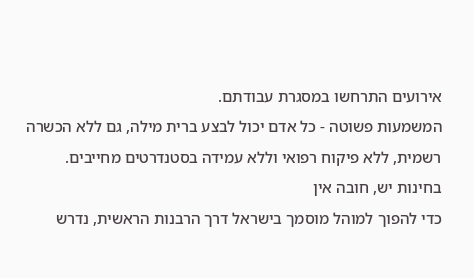אירועים התרחשו במסגרת עבודתם.
המשמעות פשוטה - כל אדם יכול לבצע ברית מילה, גם ללא הכשרה רשמית, ללא פיקוח רפואי וללא עמידה בסטנדרטים מחייבים.
בחינות יש, חובה אין
כדי להפוך למוהל מוסמך בישראל דרך הרבנות הראשית, נדרש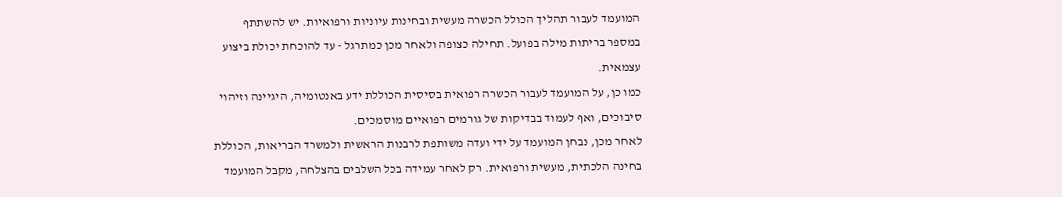המועמד לעבור תהליך הכולל הכשרה מעשית ובחינות עיוניות ורפואיות. יש להשתתף במספר בריתות מילה בפועל. תחילה כצופה ולאחר מכן כמתרגל - עד להוכחת יכולת ביצוע עצמאית.
כמו כן, על המועמד לעבור הכשרה רפואית בסיסית הכוללת ידע באנטומיה, היגיינה וזיהוי סיבוכים, ואף לעמוד בבדיקות של גורמים רפואיים מוסמכים.
לאחר מכן, נבחן המועמד על ידי ועדה משותפת לרבנות הראשית ולמשרד הבריאות, הכוללת בחינה הלכתית, מעשית ורפואית. רק לאחר עמידה בכל השלבים בהצלחה, מקבל המועמד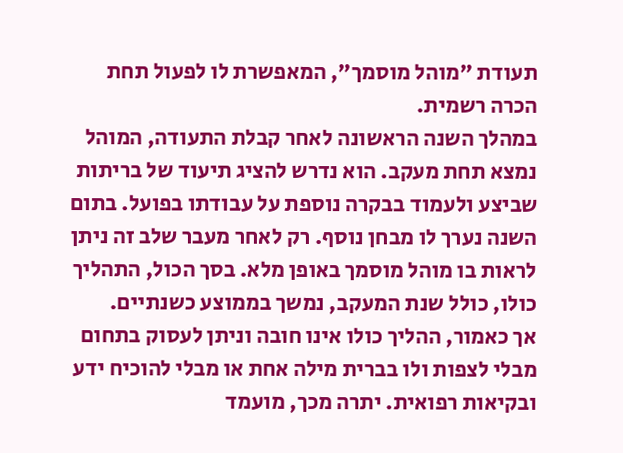תעודת "מוהל מוסמך", המאפשרת לו לפעול תחת הכרה רשמית.
במהלך השנה הראשונה לאחר קבלת התעודה, המוהל נמצא תחת מעקב. הוא נדרש להציג תיעוד של בריתות שביצע ולעמוד בבקרה נוספת על עבודתו בפועל. בתום השנה נערך לו מבחן נוסף. רק לאחר מעבר שלב זה ניתן לראות בו מוהל מוסמך באופן מלא. בסך הכול, התהליך כולו, כולל שנת המעקב, נמשך בממוצע כשנתיים.
אך כאמור, ההליך כולו אינו חובה וניתן לעסוק בתחום מבלי לצפות ולו בברית מילה אחת או מבלי להוכיח ידע ובקיאות רפואית. יתרה מכך, מועמד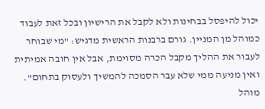יכול להיפסל בבחינות ולא לקבל את הרישיון ובכל זאת לעבוד כמוהל מן המניין. גורם ברבנות הראשית מדגיש: "מי שבוחר לעבור את ההליך מקבל הכרה מסוימת, אבל אין חובה אמיתית ואין מניעה ממי שלא עבר הסמכה להמשיך ולעסוק בתחום".
מוהל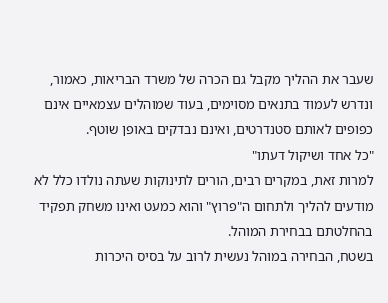שעבר את ההליך מקבל גם הכרה של משרד הבריאות, כאמור, ונדרש לעמוד בתנאים מסוימים, בעוד שמוהלים עצמאיים אינם כפופים לאותם סטנדרטים, ואינם נבדקים באופן שוטף.
"כל אחד ושיקול דעתו"
למרות זאת, במקרים רבים, הורים לתינוקות שעתה נולדו כלל לא מודעים להליך ולתחום ה"פרוץ" והוא כמעט ואינו משחק תפקיד בהחלטתם בבחירת המוהל.
בשטח, הבחירה במוהל נעשית לרוב על בסיס היכרות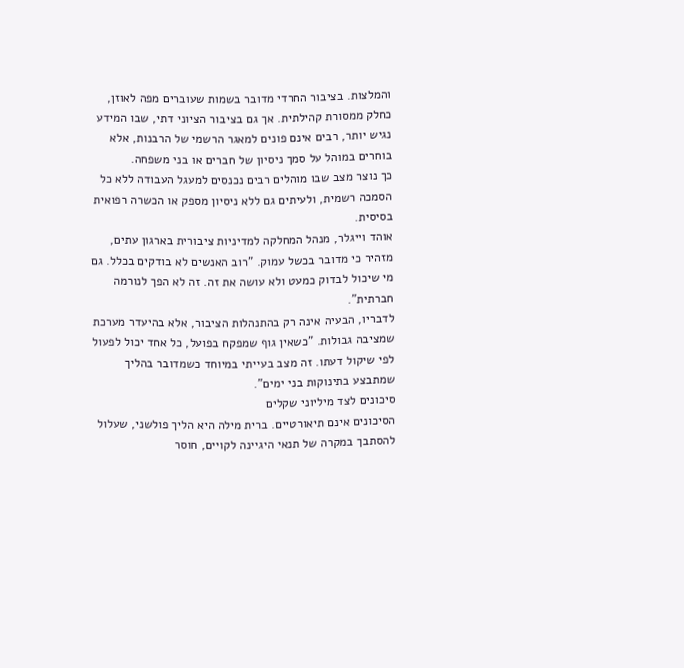והמלצות. בציבור החרדי מדובר בשמות שעוברים מפה לאוזן, כחלק ממסורת קהילתית. אך גם בציבור הציוני דתי, שבו המידע נגיש יותר, רבים אינם פונים למאגר הרשמי של הרבנות, אלא בוחרים במוהל על סמך ניסיון של חברים או בני משפחה.
כך נוצר מצב שבו מוהלים רבים נכנסים למעגל העבודה ללא כל הסמכה רשמית, ולעיתים גם ללא ניסיון מספק או הכשרה רפואית בסיסית.
אוהד וייגלר, מנהל המחלקה למדיניות ציבורית בארגון עתים, מזהיר כי מדובר בכשל עמוק. "רוב האנשים לא בודקים בכלל. גם מי שיכול לבדוק כמעט ולא עושה את זה. זה לא הפך לנורמה חברתית".
לדבריו, הבעיה אינה רק בהתנהלות הציבור, אלא בהיעדר מערכת שמציבה גבולות. "כשאין גוף שמפקח בפועל, כל אחד יכול לפעול לפי שיקול דעתו. זה מצב בעייתי במיוחד כשמדובר בהליך שמתבצע בתינוקות בני ימים".
סיכונים לצד מיליוני שקלים
הסיכונים אינם תיאורטיים. ברית מילה היא הליך פולשני, שעלול להסתבך במקרה של תנאי היגיינה לקויים, חוסר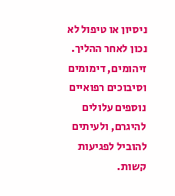ניסיון או טיפול לא נכון לאחר ההליך. זיהומים, דימומים וסיבוכים רפואיים נוספים עלולים להיגרם, ולעיתים להוביל לפגיעות קשות.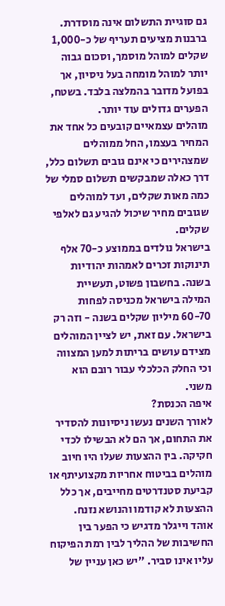גם סוגיית התשלום אינה מוסדרת. ברבנות מציעים תעריף של כ-1,000 שקלים למוהל מוסמך, וסכום גבוה יותר למוהל מומחה בעל ניסיון, אך בפועל מדובר בהמלצה בלבד. בשטח, הפערים גדולים עוד יותר.
מוהלים עצמאיים קובעים כל אחד את המחיר בעצמו, החל ממוהלים שמצהירים כי אינם גובים תשלום כלל, דרך כאלה שמבקשים תשלום סמלי של כמה מאות שקלים, ועד למוהלים שגובים מחיר שיכול להגיע גם לאלפי שקלים.
בישראל נולדים בממוצע כ-70 אלף תינוקות זכרים לאמהות יהודיות בשנה. בחשבון פשוט, תעשיית המילה בישראל מכניסה לפחות 60-70 מיליון שקלים בשנה - וזה רק בישראל. עם זאת, יש לציין המוהלים מצידם עושים בריתות למען המצווה וכי החלק הכלכלי עבור רובם הוא משני.
איפה הכנסת?
לאורך השנים נעשו ניסיונות להסדיר את התחום, אך הם לא הבשילו לכדי חקיקה. בין ההצעות שעלו היו חיוב מוהלים בביטוח אחריות מקצועיתף או קביעת סטנדרטים מחייבים, אך כלל ההצעות לא קודמו והנושא נזנח.
אוהד וייגלר מדגיש כי הפער בין החשיבות של ההליך לבין רמת הפיקוח עליו אינו סביר. "יש כאן עניין של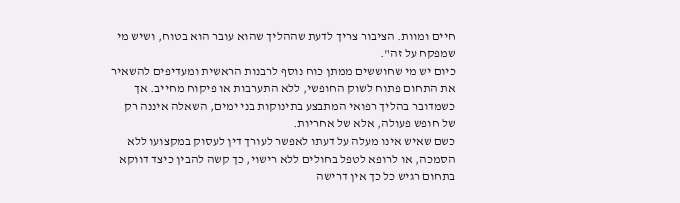חיים ומוות. הציבור צריך לדעת שההליך שהוא עובר הוא בטוח, ושיש מי שמפקח על זה".
כיום יש מי שחוששים ממתן כוח נוסף לרבנות הראשית ומעדיפים להשאיר את התחום פתוח לשוק החופשי, ללא התערבות או פיקוח מחייב. אך כשמדובר בהליך רפואי המתבצע בתינוקות בני ימים, השאלה איננה רק של חופש פעולה, אלא של אחריות.
כשם שאיש אינו מעלה על דעתו לאפשר לעורך דין לעסוק במקצועו ללא הסמכה, או לרופא לטפל בחולים ללא רישוי, כך קשה להבין כיצד דווקא בתחום רגיש כל כך אין דרישה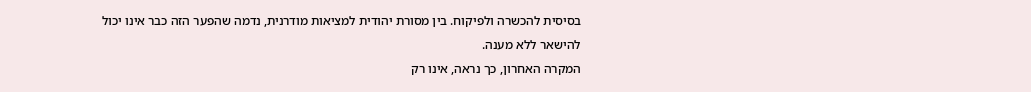בסיסית להכשרה ולפיקוח. בין מסורת יהודית למציאות מודרנית, נדמה שהפער הזה כבר אינו יכול להישאר ללא מענה.
המקרה האחרון, כך נראה, אינו רק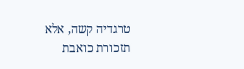טרגדיה קשה, אלא תזכורת כואבת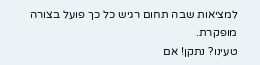למציאות שבה תחום רגיש כל כך פועל בצורה מופקרת.
טעינו? נתקן! אם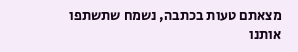מצאתם טעות בכתבה, נשמח שתשתפו אותנו